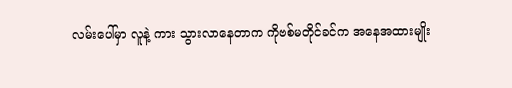လမ်းပေါ်မှာ လူနဲ့ ကား သွားလာနေတာက ကိုဗစ်မတိုင်ခင်က အနေအထားမျိုး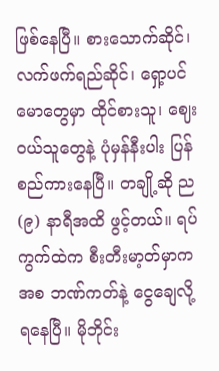ဖြစ်နေပြီ။ စားသောက်ဆိုင်၊ လက်ဖက်ရည်ဆိုင်၊ ရှော့ပင်မောတွေမှာ ထိုင်စားသူ၊ ဈေးဝယ်သူတွေနဲ့ ပုံမှန်နီးပါး ပြန်စည်ကားနေပြီ။ တချို့ဆို ည (၉) နာရီအထိ ဖွင့်တယ်။ ရပ်ကွက်ထဲက စီးတီးမာ့တ်မှာကအစ ဘဏ်ကတ်နဲ့ ငွေချေလို့ ရနေပြီ။ မိုဘိုင်း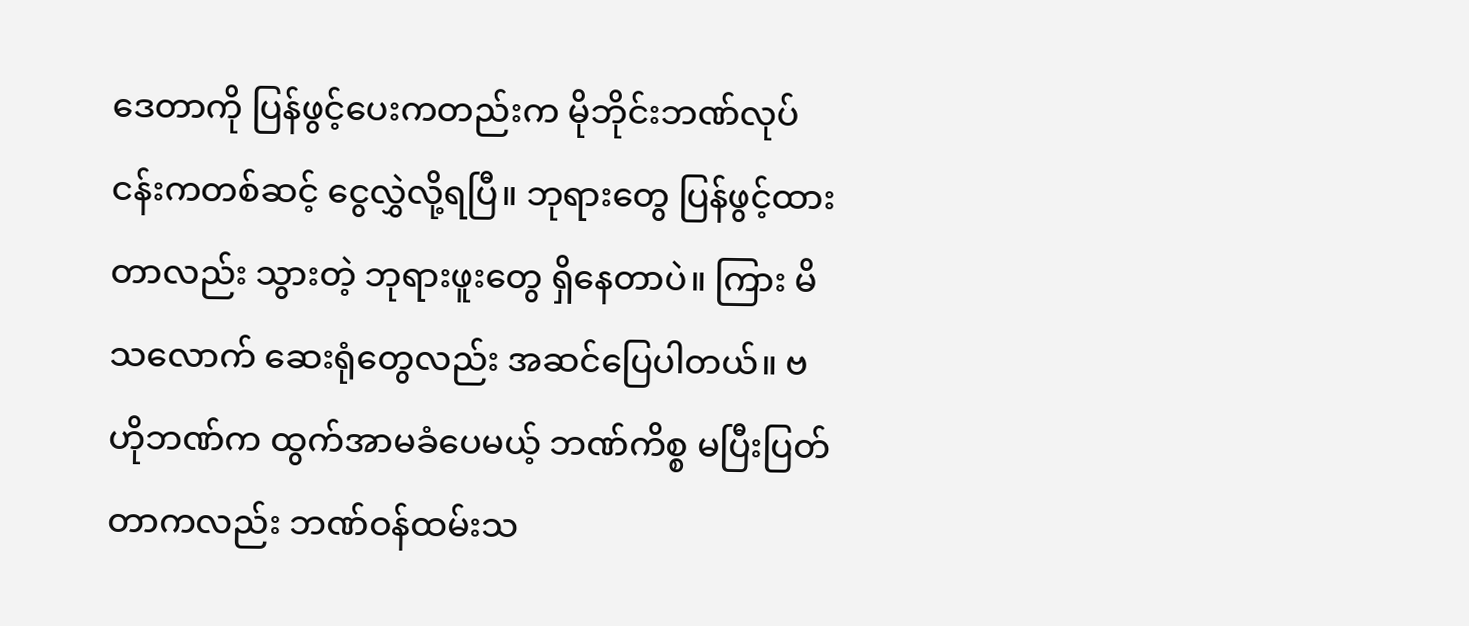ဒေတာကို ပြန်ဖွင့်ပေးကတည်းက မိုဘိုင်းဘဏ်လုပ်ငန်းကတစ်ဆင့် ငွေလွှဲလို့ရပြီ။ ဘုရားတွေ ပြန်ဖွင့်ထားတာလည်း သွားတဲ့ ဘုရားဖူးတွေ ရှိနေတာပဲ။ ကြား မိသလောက် ဆေးရုံတွေလည်း အဆင်ပြေပါတယ်။ ဗဟိုဘဏ်က ထွက်အာမခံပေမယ့် ဘဏ်ကိစ္စ မပြီးပြတ်တာကလည်း ဘဏ်ဝန်ထမ်းသ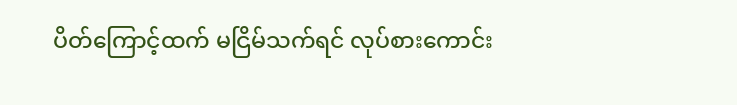ပိတ်ကြောင့်ထက် မငြိမ်သက်ရင် လုပ်စားကောင်း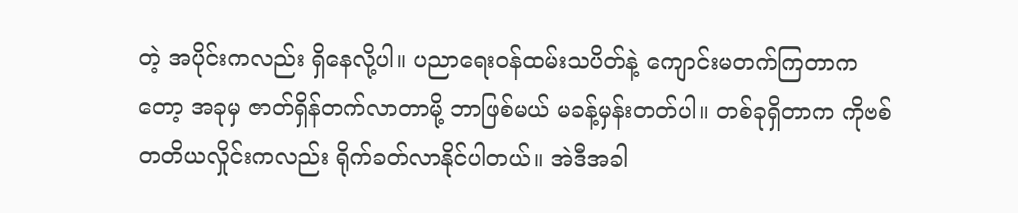တဲ့ အပိုင်းကလည်း ရှိနေလို့ပါ။ ပညာရေးဝန်ထမ်းသပိတ်နဲ့ ကျောင်းမတက်ကြတာကတော့ အခုမှ ဇာတ်ရှိန်တက်လာတာမို့ ဘာဖြစ်မယ် မခန့်မှန်းတတ်ပါ။ တစ်ခုရှိတာက ကိုဗစ်တတိယလှိုင်းကလည်း ရိုက်ခတ်လာနိုင်ပါတယ်။ အဲဒီအခါ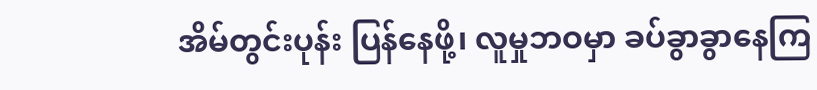အိမ်တွင်းပုန်း ပြန်နေဖို့၊ လူမှုဘဝမှာ ခပ်ခွာခွာနေကြ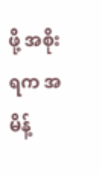ဖို့ အစိုးရက အမိန့်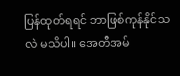ပြန်ထုတ်ရရင် ဘာဖြစ်ကုန်နိုင်သလဲ မသိပါ။ အေတီအမ်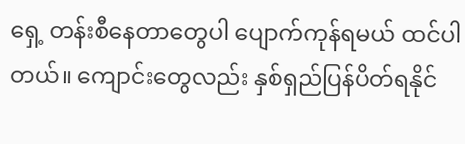ရှေ့ တန်းစီနေတာတွေပါ ပျောက်ကုန်ရမယ် ထင်ပါတယ်။ ကျောင်းတွေလည်း နှစ်ရှည်ပြန်ပိတ်ရနိုင်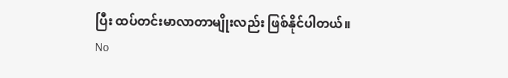ပြီး ထပ်တင်းမာလာတာမျိုးလည်း ဖြစ်နိုင်ပါတယ်။
No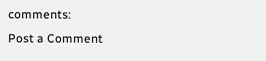comments:
Post a Comment